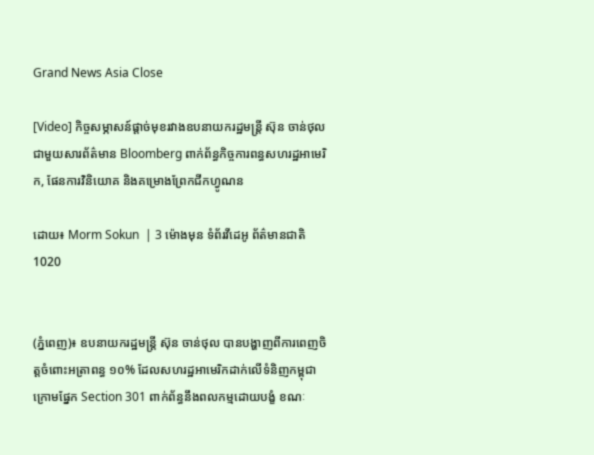Grand News Asia Close

[Video] កិច្ចសម្ភាសន៍ផ្តាច់មុខរវាងឧបនាយករដ្ឋមន្រ្តី ស៊ុន ចាន់ថុល ជាមួយសារព័ត៌មាន Bloomberg ពាក់ព័ន្ធកិច្ចការពន្ធសហរដ្ឋអាមេរិក, ផែនការវិនិយោគ និងគម្រោងព្រែកជីកហ្វូណន

ដោយ៖ Morm Sokun  | 3 ម៉ោងមុន ទំព័រវីដេអូ ព័ត៌មានជាតិ 1020


(ភ្នំពេញ)៖ ឧបនាយករដ្ឋមន្រ្តី ស៊ុន ចាន់ថុល បានបង្ហាញពីការពេញចិត្តចំពោះអត្រាពន្ធ ១០% ដែលសហរដ្ឋអាមេរិកដាក់លើទំនិញកម្ពុជា ក្រោមផ្នែក Section 301 ពាក់ព័ន្ធនឹងពលកម្មដោយបង្ខំ ខណៈ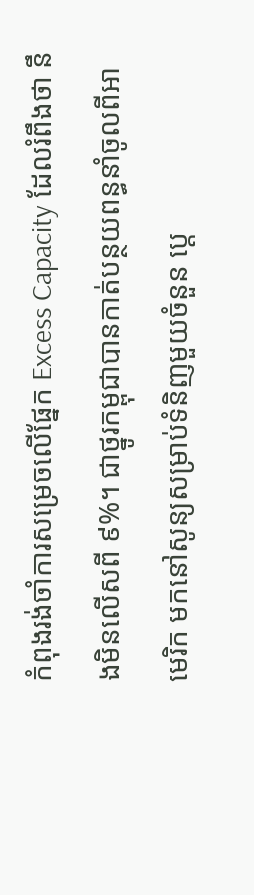កំពុងរង់ចាំការសម្រេចលើផ្នែក Excess Capacity ដែលរំពឹងថា នឹងមិនលើសពី ៩%។ ជាថ្នូរកម្ពុជាបានកាត់បន្ថយពន្ធនាំចូលពីអាមេរិក មកនៅសូន្យសម្រាប់ទំនិញមួយចំនួន ប្តេ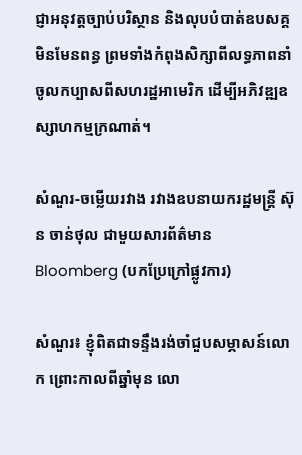ជ្ញាអនុវត្តច្បាប់បរិស្ថាន និងលុបបំបាត់ឧបសគ្គមិនមែនពន្ធ ព្រមទាំងកំពុងសិក្សាពីលទ្ធភាពនាំចូលកប្បាសពីសហរដ្ឋអាមេរិក ដើម្បីអភិវឌ្ឍឧស្សាហកម្មក្រណាត់។

សំណួរ-ចម្លើយរវាង រវាងឧបនាយករដ្ឋមន្រ្តី ស៊ុន ចាន់ថុល ជាមួយសារព័ត៌មាន Bloomberg (បកប្រែក្រៅផ្លូវការ)

សំណួរ៖ ខ្ញុំពិតជាទន្ទឹងរង់ចាំជួបសម្ភាសន៍លោក ព្រោះកាលពីឆ្នាំមុន លោ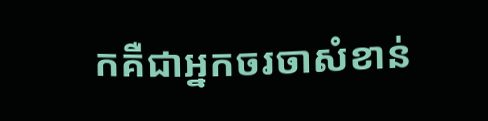កគឺជាអ្នកចរចាសំខាន់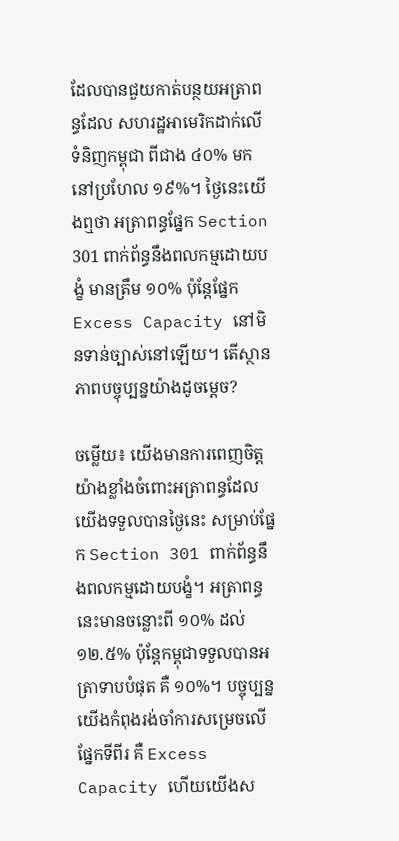ដែលបានជួយកាត់បន្ថយអត្រាពន្ធដែល សហរដ្ឋអាមេរិកដាក់លើទំនិញកម្ពុជា ពីជាង ៤០% មកនៅប្រហែល ១៩%។ ថ្ងៃនេះយើងឮថា អត្រាពន្ធផ្នែក Section 301 ពាក់ព័ន្ធនឹងពលកម្មដោយបង្ខំ មានត្រឹម ១០% ប៉ុន្តែផ្នែក Excess Capacity នៅមិនទាន់ច្បាស់នៅឡើយ។ តើស្ថានភាពបច្ចុប្បន្នយ៉ាងដូចម្តេច?

ចម្លើយ៖ យើងមានការពេញចិត្តយ៉ាងខ្លាំងចំពោះអត្រាពន្ធដែលយើងទទួលបានថ្ងៃនេះ សម្រាប់ផ្នែក Section 301 ពាក់ព័ន្ធនឹងពលកម្មដោយបង្ខំ។ អត្រាពន្ធនេះមានចន្លោះពី ១០% ដល់ ១២.៥% ប៉ុន្តែកម្ពុជាទទួលបានអត្រាទាបបំផុត គឺ ១០%។ បច្ចុប្បន្ន យើងកំពុងរង់ចាំការសម្រេចលើផ្នែកទីពីរ គឺ Excess Capacity ហើយយើងស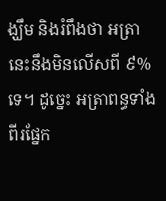ង្ឃឹម និងរំពឹងថា អត្រានេះនឹងមិនលើសពី ៩% ទេ។ ដូច្នេះ អត្រាពន្ធទាំងពីរផ្នែក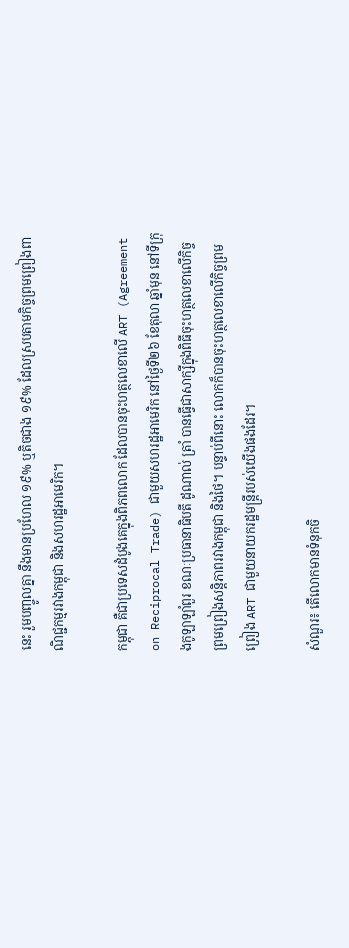នេះ រួមបញ្ចូលគ្នា នឹងមានប្រហែល ១៩% ឬតិចជាង ១៩% ដែលស្របតាមកិច្ចព្រមព្រៀងពាណិជ្ជកម្មរវាងកម្ពុជា និងសហរដ្ឋអាមេរិក។

កម្ពុជា គឺជាប្រទេសដំបូងគេក្នុងពិភពលោក ដែលបានចុះហត្ថលេខាលើ ART (Agreement on Reciprocal Trade) ជាមួយសហរដ្ឋអាមេរិក នៅថ្ងៃទី២៦ ខែតុលា ឆ្នាំមុន នៅទីក្រុងកូឡាឡាំពួរ ខណៈប្រធានាធិបតី ដូណាល់ ត្រាំ បានធ្វើជាសាក្សីក្នុងពិធីចុះហត្ថលេខាលើកិច្ចព្រមព្រៀងសន្តិភាពរវាងកម្ពុជា និងថៃ។ បន្ទាប់ពីនោះ លោកក៏បានចុះហត្ថលេខាលើកិច្ចព្រមព្រៀង ART ជាមួយនាយករដ្ឋមន្ត្រីរបស់យើងផងដែរ។

សំណួរ៖ តើលោកមានទំនុកចិ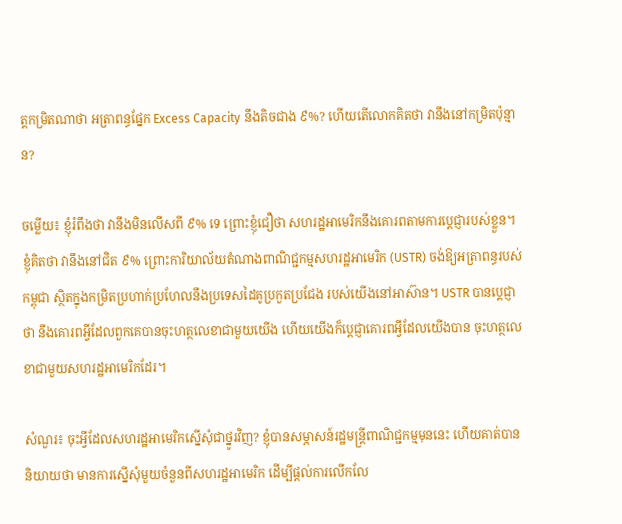ត្តកម្រិតណាថា អត្រាពន្ធផ្នែក Excess Capacity នឹងតិចជាង ៩%? ហើយតើលោកគិតថា វានឹងនៅកម្រិតប៉ុន្មាន?

ចម្លើយ៖ ខ្ញុំរំពឹងថា វានឹងមិនលើសពី ៩% ទេ ព្រោះខ្ញុំជឿថា សហរដ្ឋអាមេរិកនឹងគោរពតាមការប្តេជ្ញារបស់ខ្លួន។ ខ្ញុំគិតថា វានឹងនៅជិត ៩% ព្រោះការិយាល័យតំណាងពាណិជ្ជកម្មសហរដ្ឋអាមេរិក (USTR) ចង់ឱ្យអត្រាពន្ធរបស់កម្ពុជា ស្ថិតក្នុងកម្រិតប្រហាក់ប្រហែលនឹងប្រទេសដៃគូប្រកួតប្រជែង របស់យើងនៅអាស៊ាន។ USTR បានប្តេជ្ញាថា នឹងគោរពអ្វីដែលពួកគេបានចុះហត្ថលេខាជាមួយយើង ហើយយើងក៏ប្តេជ្ញាគោរពអ្វីដែលយើងបាន ចុះហត្ថលេខាជាមួយសហរដ្ឋអាមេរិកដែរ។

សំណួរ៖ ចុះអ្វីដែលសហរដ្ឋអាមេរិកស្នើសុំជាថ្នូរវិញ? ខ្ញុំបានសម្ភាសន៍រដ្ឋមន្ត្រីពាណិជ្ជកម្មមុននេះ ហើយគាត់បាននិយាយថា មានការស្នើសុំមួយចំនួនពីសហរដ្ឋអាមេរិក ដើម្បីផ្តល់ការលើកលែ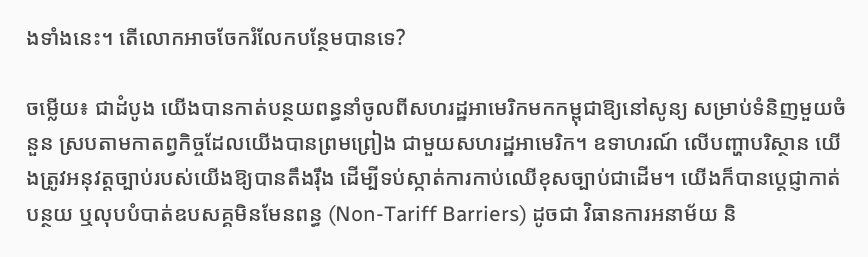ងទាំងនេះ។ តើលោកអាចចែករំលែកបន្ថែមបានទេ?

ចម្លើយ៖ ជាដំបូង យើងបានកាត់បន្ថយពន្ធនាំចូលពីសហរដ្ឋអាមេរិកមកកម្ពុជាឱ្យនៅសូន្យ សម្រាប់ទំនិញមួយចំនួន ស្របតាមកាតព្វកិច្ចដែលយើងបានព្រមព្រៀង ជាមួយសហរដ្ឋអាមេរិក។ ឧទាហរណ៍ លើបញ្ហាបរិស្ថាន យើងត្រូវអនុវត្តច្បាប់របស់យើងឱ្យបានតឹងរ៉ឹង ដើម្បីទប់ស្កាត់ការកាប់ឈើខុសច្បាប់ជាដើម។ យើងក៏បានប្តេជ្ញាកាត់បន្ថយ ឬលុបបំបាត់ឧបសគ្គមិនមែនពន្ធ (Non-Tariff Barriers) ដូចជា វិធានការអនាម័យ និ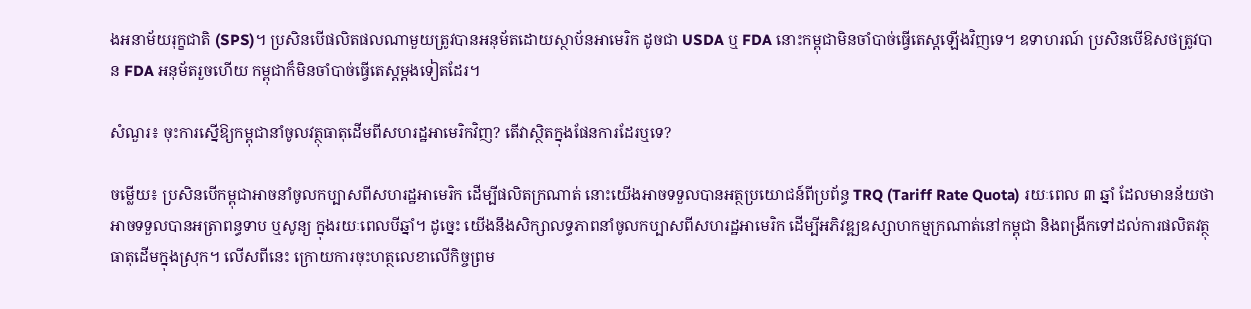ងអនាម័យរុក្ខជាតិ (SPS)។ ប្រសិនបើផលិតផលណាមួយត្រូវបានអនុម័តដោយស្ថាប័នអាមេរិក ដូចជា USDA ឬ FDA នោះកម្ពុជាមិនចាំបាច់ធ្វើតេស្តឡើងវិញទេ។ ឧទាហរណ៍ ប្រសិនបើឱសថត្រូវបាន FDA អនុម័តរួចហើយ កម្ពុជាក៏មិនចាំបាច់ធ្វើតេស្តម្ដងទៀតដែរ។

សំណួរ៖ ចុះការស្នើឱ្យកម្ពុជានាំចូលវត្ថុធាតុដើមពីសហរដ្ឋអាមេរិកវិញ? តើវាស្ថិតក្នុងផែនការដែរឬទេ?

ចម្លើយ៖ ប្រសិនបើកម្ពុជាអាចនាំចូលកប្បាសពីសហរដ្ឋអាមេរិក ដើម្បីផលិតក្រណាត់ នោះយើងអាចទទួលបានអត្ថប្រយោជន៍ពីប្រព័ន្ធ TRQ (Tariff Rate Quota) រយៈពេល ៣ ឆ្នាំ ដែលមានន័យថា អាចទទួលបានអត្រាពន្ធទាប ឬសូន្យ ក្នុងរយៈពេលបីឆ្នាំ។ ដូច្នេះ យើងនឹងសិក្សាលទ្ធភាពនាំចូលកប្បាសពីសហរដ្ឋអាមេរិក ដើម្បីអភិវឌ្ឍឧស្សាហកម្មក្រណាត់នៅកម្ពុជា និងពង្រីកទៅដល់ការផលិតវត្ថុធាតុដើមក្នុងស្រុក។ លើសពីនេះ ក្រោយការចុះហត្ថលេខាលើកិច្ចព្រម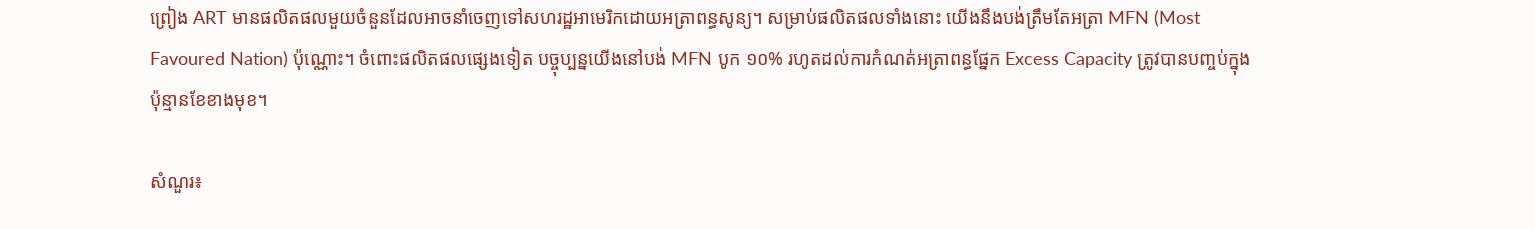ព្រៀង ART មានផលិតផលមួយចំនួនដែលអាចនាំចេញទៅសហរដ្ឋអាមេរិកដោយអត្រាពន្ធសូន្យ។ សម្រាប់ផលិតផលទាំងនោះ យើងនឹងបង់ត្រឹមតែអត្រា MFN (Most Favoured Nation) ប៉ុណ្ណោះ។ ចំពោះផលិតផលផ្សេងទៀត បច្ចុប្បន្នយើងនៅបង់ MFN បូក ១០% រហូតដល់ការកំណត់អត្រាពន្ធផ្នែក Excess Capacity ត្រូវបានបញ្ចប់ក្នុងប៉ុន្មានខែខាងមុខ។

សំណួរ៖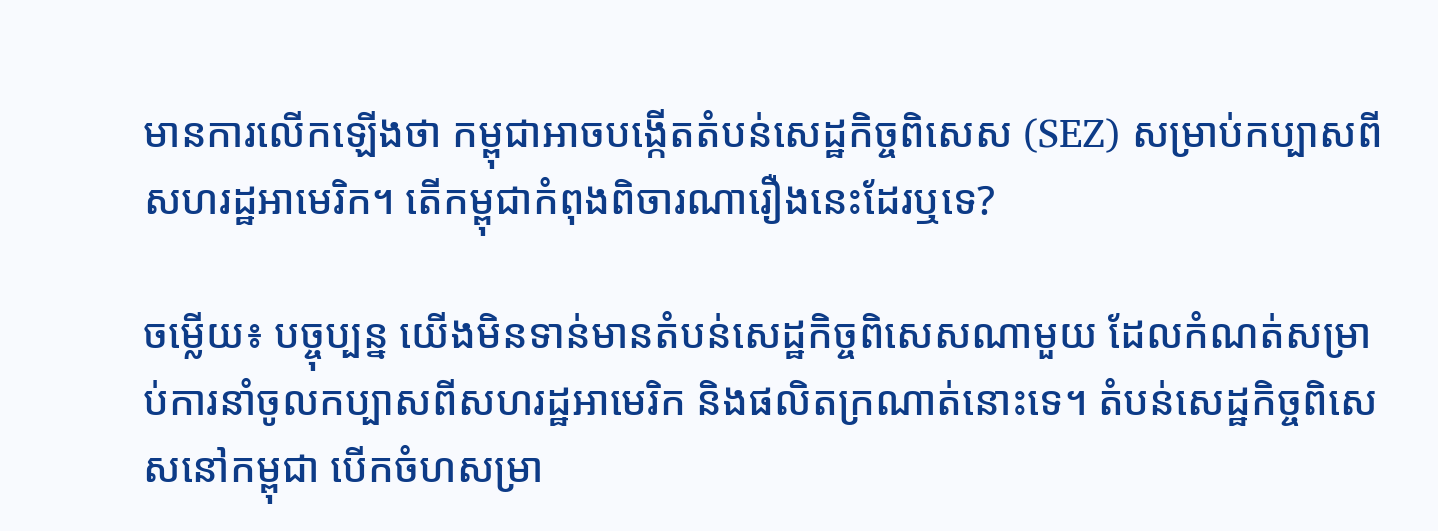មានការលើកឡើងថា កម្ពុជាអាចបង្កើតតំបន់សេដ្ឋកិច្ចពិសេស (SEZ) សម្រាប់កប្បាសពីសហរដ្ឋអាមេរិក។ តើកម្ពុជាកំពុងពិចារណារឿងនេះដែរឬទេ?

ចម្លើយ៖ បច្ចុប្បន្ន យើងមិនទាន់មានតំបន់សេដ្ឋកិច្ចពិសេសណាមួយ ដែលកំណត់សម្រាប់ការនាំចូលកប្បាសពីសហរដ្ឋអាមេរិក និងផលិតក្រណាត់នោះទេ។ តំបន់សេដ្ឋកិច្ចពិសេសនៅកម្ពុជា បើកចំហសម្រា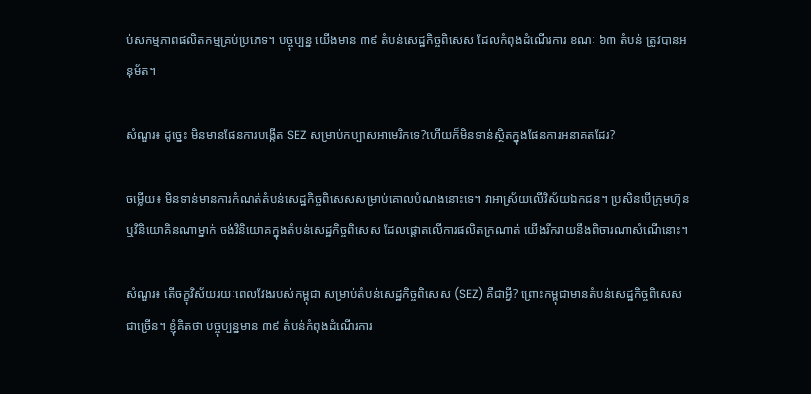ប់សកម្មភាពផលិតកម្មគ្រប់ប្រភេទ។ បច្ចុប្បន្ន យើងមាន ៣៩ តំបន់សេដ្ឋកិច្ចពិសេស ដែលកំពុងដំណើរការ ខណៈ ៦៣ តំបន់ ត្រូវបានអនុម័ត។

សំណួរ៖ ដូច្នេះ មិនមានផែនការបង្កើត SEZ សម្រាប់កប្បាសអាមេរិកទេ?ហើយក៏មិនទាន់ស្ថិតក្នុងផែនការអនាគតដែរ?

ចម្លើយ៖ មិនទាន់មានការកំណត់តំបន់សេដ្ឋកិច្ចពិសេសសម្រាប់គោលបំណងនោះទេ។ វាអាស្រ័យលើវិស័យឯកជន។ ប្រសិនបើក្រុមហ៊ុន ឬវិនិយោគិនណាម្នាក់ ចង់វិនិយោគក្នុងតំបន់សេដ្ឋកិច្ចពិសេស ដែលផ្តោតលើការផលិតក្រណាត់ យើងរីករាយនឹងពិចារណាសំណើនោះ។

សំណួរ៖ តើចក្ខុវិស័យរយៈពេលវែងរបស់កម្ពុជា សម្រាប់តំបន់សេដ្ឋកិច្ចពិសេស (SEZ) គឺជាអ្វី? ព្រោះកម្ពុជាមានតំបន់សេដ្ឋកិច្ចពិសេសជាច្រើន។ ខ្ញុំគិតថា បច្ចុប្បន្នមាន ៣៩ តំបន់កំពុងដំណើរការ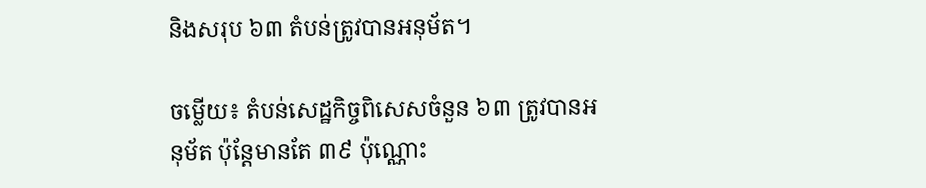និងសរុប ៦៣ តំបន់ត្រូវបានអនុម័ត។

ចម្លើយ៖ តំបន់សេដ្ឋកិច្ចពិសេសចំនួន ៦៣ ត្រូវបានអនុម័ត ប៉ុន្តែមានតែ ៣៩ ប៉ុណ្ណោះ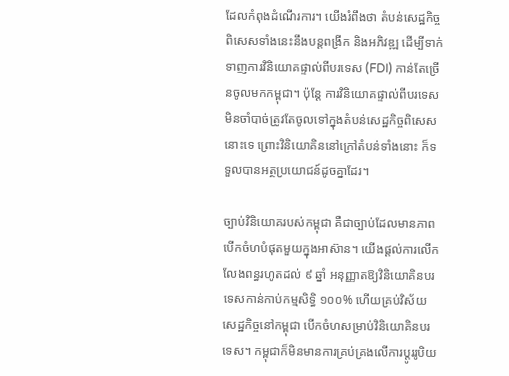ដែលកំពុងដំណើរការ។ យើងរំពឹងថា តំបន់សេដ្ឋកិច្ចពិសេសទាំងនេះនឹងបន្តពង្រីក និងអភិវឌ្ឍ ដើម្បីទាក់ទាញការវិនិយោគផ្ទាល់ពីបរទេស (FDI) កាន់តែច្រើនចូលមកកម្ពុជា។ ប៉ុន្តែ ការវិនិយោគផ្ទាល់ពីបរទេស មិនចាំបាច់ត្រូវតែចូលទៅក្នុងតំបន់សេដ្ឋកិច្ចពិសេសនោះទេ ព្រោះវិនិយោគិននៅក្រៅតំបន់ទាំងនោះ ក៏ទទួលបានអត្ថប្រយោជន៍ដូចគ្នាដែរ។

ច្បាប់វិនិយោគរបស់កម្ពុជា គឺជាច្បាប់ដែលមានភាពបើកចំហបំផុតមួយក្នុងអាស៊ាន។ យើងផ្តល់ការលើកលែងពន្ធរហូតដល់ ៩ ឆ្នាំ អនុញ្ញាតឱ្យវិនិយោគិនបរទេសកាន់កាប់កម្មសិទ្ធិ ១០០% ហើយគ្រប់វិស័យសេដ្ឋកិច្ចនៅកម្ពុជា បើកចំហសម្រាប់វិនិយោគិនបរទេស។ កម្ពុជាក៏មិនមានការគ្រប់គ្រងលើការប្តូររូបិយ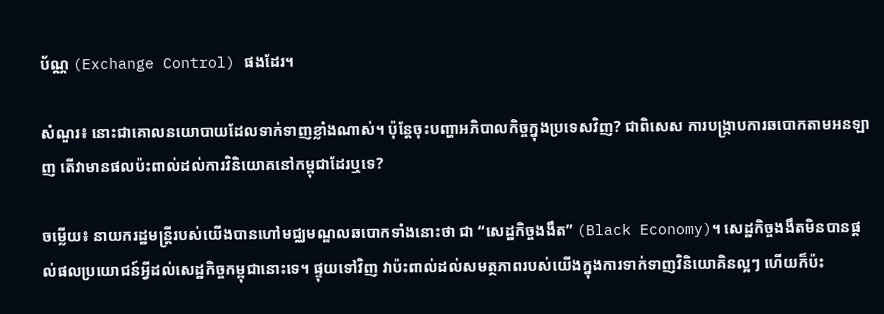ប័ណ្ណ (Exchange Control) ផងដែរ។

សំណួរ៖ នោះជាគោលនយោបាយដែលទាក់ទាញខ្លាំងណាស់។ ប៉ុន្តែចុះបញ្ហាអភិបាលកិច្ចក្នុងប្រទេសវិញ? ជាពិសេស ការបង្ក្រាបការឆបោកតាមអនឡាញ តើវាមានផលប៉ះពាល់ដល់ការវិនិយោគនៅកម្ពុជាដែរឬទេ?

ចម្លើយ៖ នាយករដ្ឋមន្ត្រីរបស់យើងបានហៅមជ្ឈមណ្ឌលឆបោកទាំងនោះថា ជា “សេដ្ឋកិច្ចងងឹត” (Black Economy)។ សេដ្ឋកិច្ចងងឹតមិនបានផ្តល់ផលប្រយោជន៍អ្វីដល់សេដ្ឋកិច្ចកម្ពុជានោះទេ។ ផ្ទុយទៅវិញ វាប៉ះពាល់ដល់សមត្ថភាពរបស់យើងក្នុងការទាក់ទាញវិនិយោគិនល្អៗ ហើយក៏ប៉ះ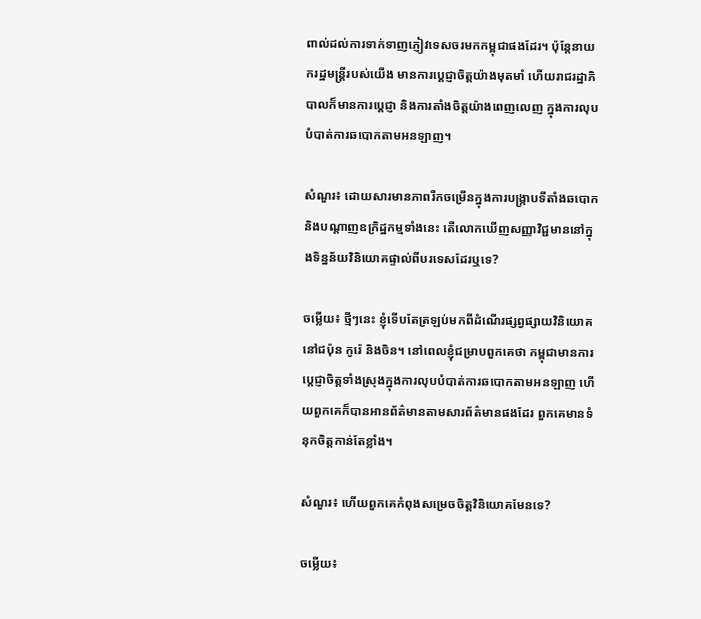ពាល់ដល់ការទាក់ទាញភ្ញៀវទេសចរមកកម្ពុជាផងដែរ។ ប៉ុន្តែនាយករដ្ឋមន្ត្រីរបស់យើង មានការប្តេជ្ញាចិត្តយ៉ាងមុតមាំ ហើយរាជរដ្ឋាភិបាលក៏មានការប្តេជ្ញា និងការតាំងចិត្តយ៉ាងពេញលេញ ក្នុងការលុបបំបាត់ការឆបោកតាមអនឡាញ។

សំណួរ៖ ដោយសារមានភាពរីកចម្រើនក្នុងការបង្ក្រាបទីតាំងឆបោក និងបណ្តាញឧក្រិដ្ឋកម្មទាំងនេះ តើលោកឃើញសញ្ញាវិជ្ជមាននៅក្នុងទិន្នន័យវិនិយោគផ្ទាល់ពីបរទេសដែរឬទេ?

ចម្លើយ៖ ថ្មីៗនេះ ខ្ញុំទើបតែត្រឡប់មកពីដំណើរផ្សព្វផ្សាយវិនិយោគនៅជប៉ុន កូរ៉េ និងចិន។ នៅពេលខ្ញុំជម្រាបពួកគេថា កម្ពុជាមានការប្តេជ្ញាចិត្តទាំងស្រុងក្នុងការលុបបំបាត់ការឆបោកតាមអនឡាញ ហើយពួកគេក៏បានអានព័ត៌មានតាមសារព័ត៌មានផងដែរ ពួកគេមានទំនុកចិត្តកាន់តែខ្លាំង។

សំណួរ៖ ហើយពួកគេកំពុងសម្រេចចិត្តវិនិយោគមែនទេ?

ចម្លើយ៖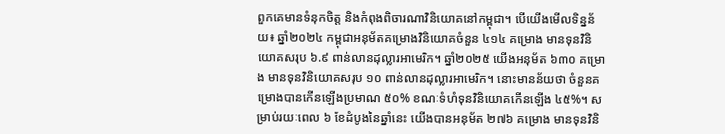ពួកគេមានទំនុកចិត្ត និងកំពុងពិចារណាវិនិយោគនៅកម្ពុជា។ បើយើងមើលទិន្នន័យ៖ ឆ្នាំ២០២៤ កម្ពុជាអនុម័តគម្រោងវិនិយោគចំនួន ៤១៤ គម្រោង មានទុនវិនិយោគសរុប ៦.៩ ពាន់លានដុល្លារអាមេរិក។ ឆ្នាំ២០២៥ យើងអនុម័ត ៦៣០ គម្រោង មានទុនវិនិយោគសរុប ១០ ពាន់លានដុល្លារអាមេរិក។ នោះមានន័យថា ចំនួនគម្រោងបានកើនឡើងប្រមាណ ៥០% ខណៈទំហំទុនវិនិយោគកើនឡើង ៤៥%។ សម្រាប់រយៈពេល ៦ ខែដំបូងនៃឆ្នាំនេះ យើងបានអនុម័ត ២៧៦ គម្រោង មានទុនវិនិ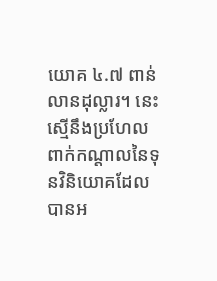យោគ ៤.៧ ពាន់លានដុល្លារ។ នេះស្មើនឹងប្រហែលពាក់កណ្តាលនៃទុនវិនិយោគដែលបានអ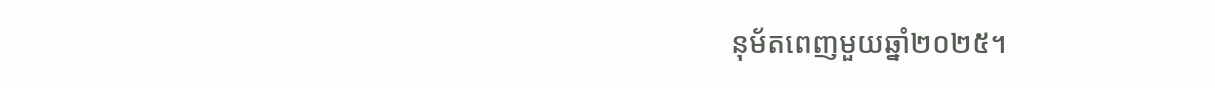នុម័តពេញមួយឆ្នាំ២០២៥។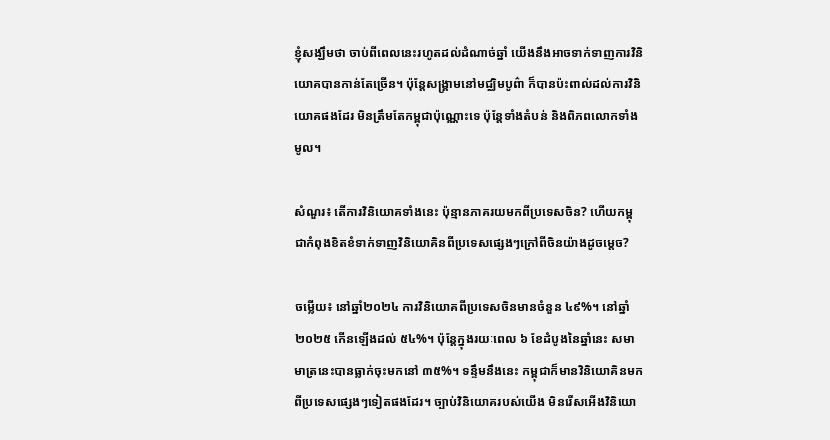ខ្ញុំសង្ឃឹមថា ចាប់ពីពេលនេះរហូតដល់ដំណាច់ឆ្នាំ យើងនឹងអាចទាក់ទាញការវិនិយោគបានកាន់តែច្រើន។ ប៉ុន្តែសង្គ្រាមនៅមជ្ឈិមបូព៌ា ក៏បានប៉ះពាល់ដល់ការវិនិយោគផងដែរ មិនត្រឹមតែកម្ពុជាប៉ុណ្ណោះទេ ប៉ុន្តែទាំងតំបន់ និងពិភពលោកទាំងមូល។

សំណួរ៖ តើការវិនិយោគទាំងនេះ ប៉ុន្មានភាគរយមកពីប្រទេសចិន? ហើយកម្ពុជាកំពុងខិតខំទាក់ទាញវិនិយោគិនពីប្រទេសផ្សេងៗក្រៅពីចិនយ៉ាងដូចម្តេច?

ចម្លើយ៖ នៅឆ្នាំ២០២៤ ការវិនិយោគពីប្រទេសចិនមានចំនួន ៤៩%។ នៅឆ្នាំ២០២៥ កើនឡើងដល់ ៥៤%។ ប៉ុន្តែក្នុងរយៈពេល ៦ ខែដំបូងនៃឆ្នាំនេះ សមាមាត្រនេះបានធ្លាក់ចុះមកនៅ ៣៥%។ ទន្ទឹមនឹងនេះ កម្ពុជាក៏មានវិនិយោគិនមកពីប្រទេសផ្សេងៗទៀតផងដែរ។ ច្បាប់វិនិយោគរបស់យើង មិនរើសអើងវិនិយោ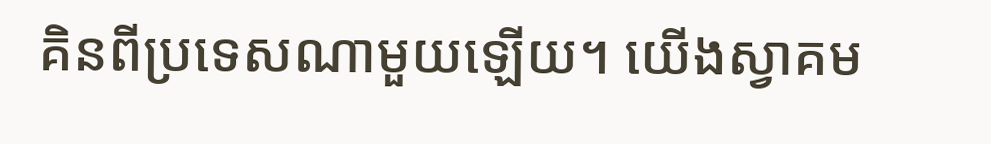គិនពីប្រទេសណាមួយឡើយ។ យើងស្វាគម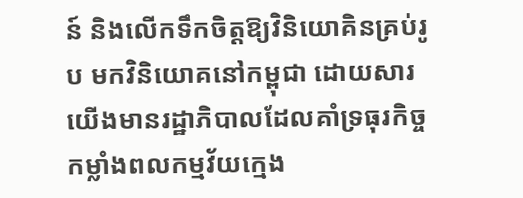ន៍ និងលើកទឹកចិត្តឱ្យវិនិយោគិនគ្រប់រូប មកវិនិយោគនៅកម្ពុជា ដោយសារយើងមានរដ្ឋាភិបាលដែលគាំទ្រធុរកិច្ច កម្លាំងពលកម្មវ័យក្មេង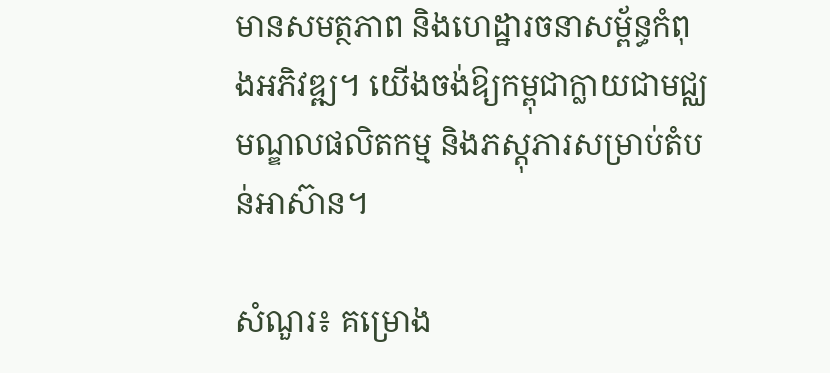មានសមត្ថភាព និងហេដ្ឋារចនាសម្ព័ន្ធកំពុងអភិវឌ្ឍ។ យើងចង់ឱ្យកម្ពុជាក្លាយជាមជ្ឈមណ្ឌលផលិតកម្ម និងភស្តុភារសម្រាប់តំបន់អាស៊ាន។

សំណួរ៖ គម្រោង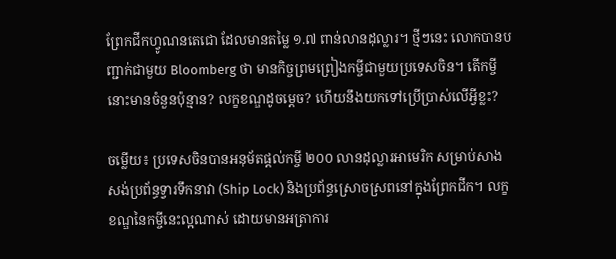ព្រែកជីកហ្វូណនតេជោ ដែលមានតម្លៃ ១.៧ ពាន់លានដុល្លារ។ ថ្មីៗនេះ លោកបានបញ្ជាក់ជាមួយ Bloomberg ថា មានកិច្ចព្រមព្រៀងកម្ចីជាមួយប្រទេសចិន។ តើកម្ចីនោះមានចំនួនប៉ុន្មាន? លក្ខខណ្ឌដូចម្តេច? ហើយនឹងយកទៅប្រើប្រាស់លើអ្វីខ្លះ?

ចម្លើយ៖ ប្រទេសចិនបានអនុម័តផ្តល់កម្ចី ២០០ លានដុល្លារអាមេរិក សម្រាប់សាងសង់ប្រព័ន្ធទ្វារទឹកនាវា (Ship Lock) និងប្រព័ន្ធស្រោចស្រពនៅក្នុងព្រែកជីក។ លក្ខខណ្ឌនៃកម្ចីនេះល្អណាស់ ដោយមានអត្រាការ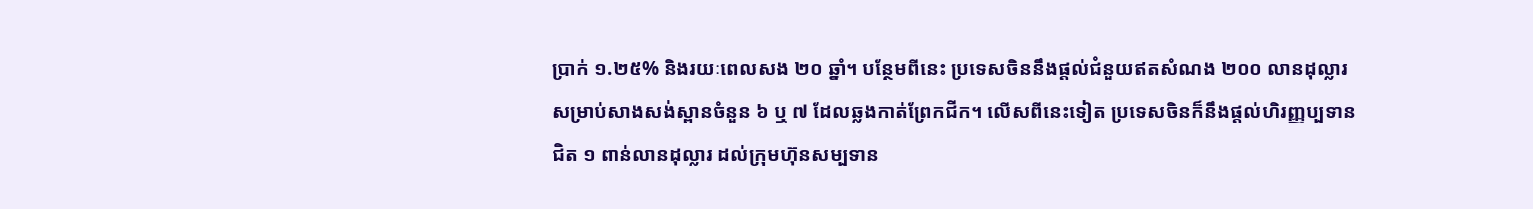ប្រាក់ ១.២៥% និងរយៈពេលសង ២០ ឆ្នាំ។ បន្ថែមពីនេះ ប្រទេសចិននឹងផ្តល់ជំនួយឥតសំណង ២០០ លានដុល្លារ សម្រាប់សាងសង់ស្ពានចំនួន ៦ ឬ ៧ ដែលឆ្លងកាត់ព្រែកជីក។ លើសពីនេះទៀត ប្រទេសចិនក៏នឹងផ្តល់ហិរញ្ញប្បទានជិត ១ ពាន់លានដុល្លារ ដល់ក្រុមហ៊ុនសម្បទាន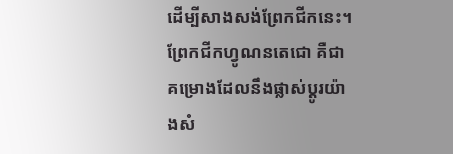ដើម្បីសាងសង់ព្រែកជីកនេះ។ ព្រែកជីកហ្វូណនតេជោ គឺជាគម្រោងដែលនឹងផ្លាស់ប្តូរយ៉ាងសំ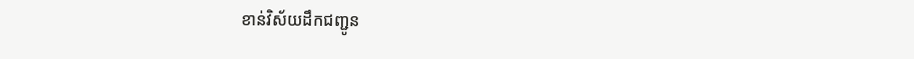ខាន់វិស័យដឹកជញ្ជូន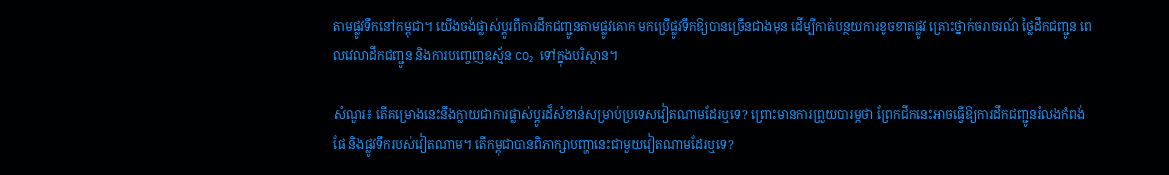តាមផ្លូវទឹកនៅកម្ពុជា។ យើងចង់ផ្លាស់ប្តូរពីការដឹកជញ្ជូនតាមផ្លូវគោក មកប្រើផ្លូវទឹកឱ្យបានច្រើនជាងមុន ដើម្បីកាត់បន្ថយការខូចខាតផ្លូវ គ្រោះថ្នាក់ចរាចរណ៍ ថ្លៃដឹកជញ្ជូន ពេលវេលាដឹកជញ្ជូន និងការបញ្ចេញឧស្ម័ន CO₂ ទៅក្នុងបរិស្ថាន។

សំណួរ៖ តើគម្រោងនេះនឹងក្លាយជាការផ្លាស់ប្តូរដ៏សំខាន់សម្រាប់ប្រទេសវៀតណាមដែរឬទេ? ព្រោះមានការព្រួយបារម្ភថា ព្រែកជីកនេះអាចធ្វើឱ្យការដឹកជញ្ជូនរំលងកំពង់ផែ និងផ្លូវទឹករបស់វៀតណាម។ តើកម្ពុជាបានពិភាក្សាបញ្ហានេះជាមួយវៀតណាមដែរឬទេ?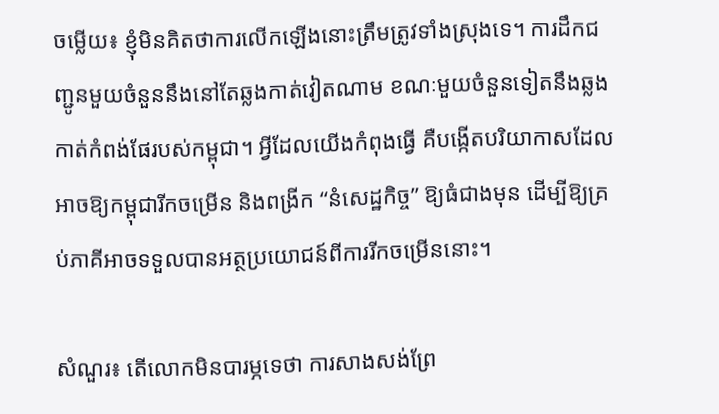ចម្លើយ៖ ខ្ញុំមិនគិតថាការលើកឡើងនោះត្រឹមត្រូវទាំងស្រុងទេ។ ការដឹកជញ្ជូនមួយចំនួននឹងនៅតែឆ្លងកាត់វៀតណាម ខណៈមួយចំនួនទៀតនឹងឆ្លងកាត់កំពង់ផែរបស់កម្ពុជា។ អ្វីដែលយើងកំពុងធ្វើ គឺបង្កើតបរិយាកាសដែលអាចឱ្យកម្ពុជារីកចម្រើន និងពង្រីក “នំសេដ្ឋកិច្ច” ឱ្យធំជាងមុន ដើម្បីឱ្យគ្រប់ភាគីអាចទទួលបានអត្ថប្រយោជន៍ពីការរីកចម្រើននោះ។

សំណួរ៖ តើលោកមិនបារម្ភទេថា ការសាងសង់ព្រែ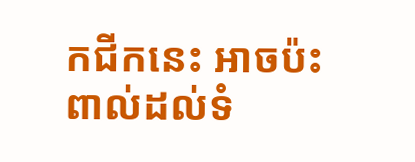កជីកនេះ អាចប៉ះពាល់ដល់ទំ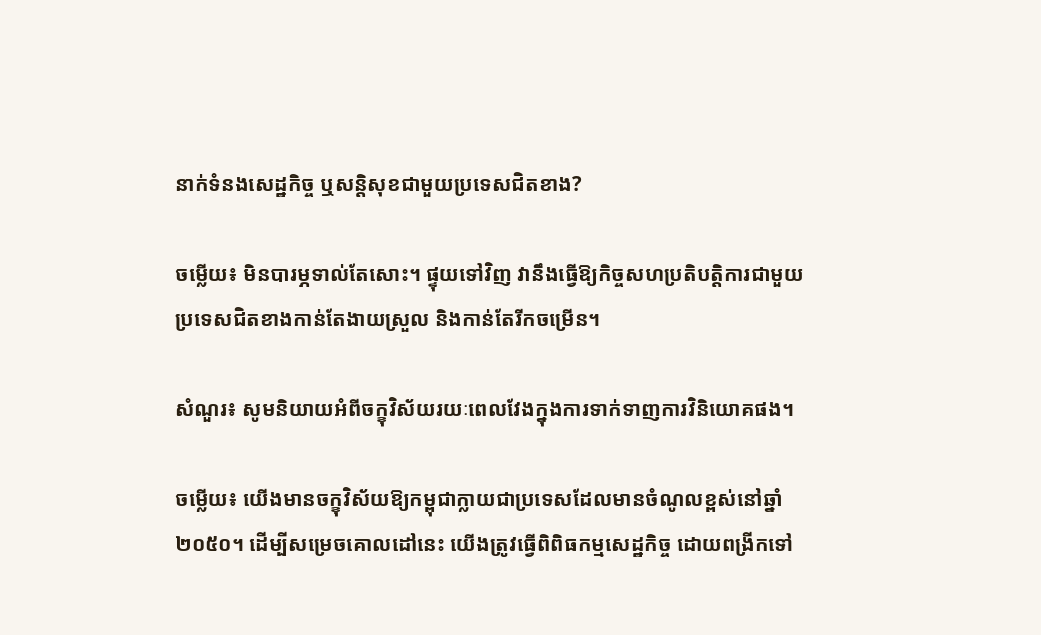នាក់ទំនងសេដ្ឋកិច្ច ឬសន្តិសុខជាមួយប្រទេសជិតខាង?

ចម្លើយ៖ មិនបារម្ភទាល់តែសោះ។ ផ្ទុយទៅវិញ វានឹងធ្វើឱ្យកិច្ចសហប្រតិបត្តិការជាមួយប្រទេសជិតខាងកាន់តែងាយស្រួល និងកាន់តែរីកចម្រើន។

សំណួរ៖ សូមនិយាយអំពីចក្ខុវិស័យរយៈពេលវែងក្នុងការទាក់ទាញការវិនិយោគផង។

ចម្លើយ៖ យើងមានចក្ខុវិស័យឱ្យកម្ពុជាក្លាយជាប្រទេសដែលមានចំណូលខ្ពស់នៅឆ្នាំ២០៥០។ ដើម្បីសម្រេចគោលដៅនេះ យើងត្រូវធ្វើពិពិធកម្មសេដ្ឋកិច្ច ដោយពង្រីកទៅ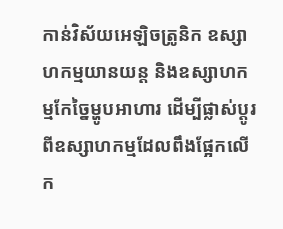កាន់វិស័យអេឡិចត្រូនិក ឧស្សាហកម្មយានយន្ត និងឧស្សាហកម្មកែច្នៃម្ហូបអាហារ ដើម្បីផ្លាស់ប្តូរពីឧស្សាហកម្មដែលពឹងផ្អែកលើក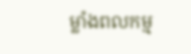ម្លាំងពលកម្ម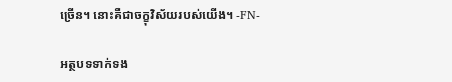ច្រើន។ នោះគឺជាចក្ខុវិស័យរបស់យើង។ -FN-

អត្ថបទទាក់ទង